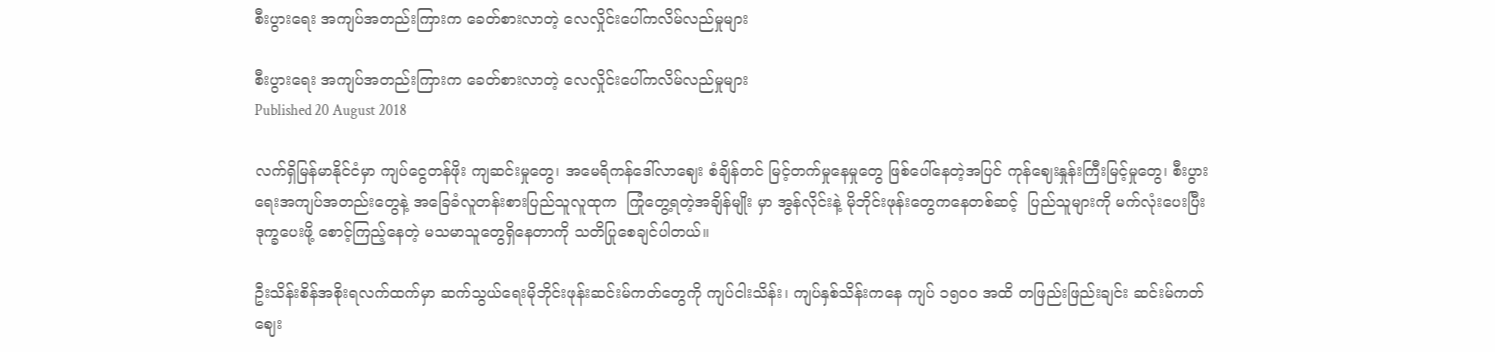စီးပွားရေး အကျပ်အတည်းကြားက ခေတ်စားလာတဲ့ လေလှိုင်းပေါ်ကလိမ်လည်မှုများ

စီးပွားရေး အကျပ်အတည်းကြားက ခေတ်စားလာတဲ့ လေလှိုင်းပေါ်ကလိမ်လည်မှုများ
Published 20 August 2018

လက်ရှိမြန်မာနိုင်ငံမှာ ကျပ်ငွေတန်ဖိုး ကျဆင်းမှုတွေ၊ အမေရိကန်ဒေါ်လာဈေး စံချိန်တင် မြင့်တက်မှုနေမှုတွေ ဖြစ်ပေါ်နေတဲ့အပြင် ကုန်ဈေးနှုန်းကြီးမြင့်မှုတွေ၊ စီးပွားရေးအကျပ်အတည်းတွေနဲ့ အခြေခံလူတန်းစားပြည်သူလူထုက  ကြုံတွေ့ရတဲ့အချိန်မျိုး မှာ အွန်လိုင်းနဲ့ မိုဘိုင်းဖုန်းတွေကနေတစ်ဆင့်  ပြည်သူများကို မက်လုံးပေးပြီး ဒုက္ခပေးဖို့ စောင့်ကြည့်နေတဲ့ မသမာသူတွေရှိနေတာကို သတိပြုစေချင်ပါတယ်။

ဦးသိန်းစိန်အစိုးရလက်ထက်မှာ ဆက်သွယ်ရေးမိုဘိုင်းဖုန်းဆင်းမ်ကတ်တွေကို ကျပ်ငါးသိန်း၊ ကျပ်နှစ်သိန်းကနေ ကျပ် ၁၅၀၀ အထိ တဖြည်းဖြည်းချင်း ဆင်းမ်ကတ်ဈေး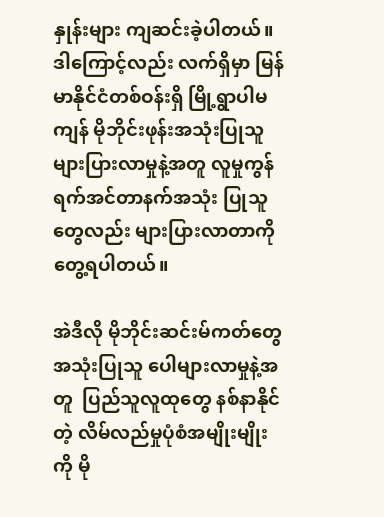နှုန်းများ ကျဆင်းခဲ့ပါတယ်။ ဒါကြောင့်လည်း လက်ရှိမှာ မြန်မာနိုင်ငံတစ်ဝန်းရှိ မြို့ရွာပါမကျန် မိုဘိုင်းဖုန်းအသုံးပြုသူ များပြားလာမှုနဲ့အတူ လူမှုကွန်ရက်အင်တာနက်အသုံး ပြုသူတွေလည်း များပြားလာတာကို တွေ့ရပါတယ်။

အဲဒီလို မိုဘိုင်းဆင်းမ်ကတ်တွေ အသုံးပြုသူ ပေါများလာမှုနဲ့အတူ  ပြည်သူလူထုတွေ နစ်နာနိုင်တဲ့ လိမ်လည်မှုပုံစံအမျိုးမျိုးကို မို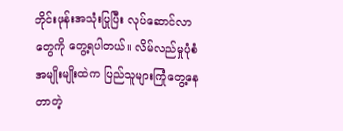ဘိုင်းဖုန်းအသုံးပြုပြီး လုပ်ဆောင်လာတွေကို တွေ့ရပါတယ်။ လိမ်လည်မှုပုံစံအမျိုးမျိုးထဲက ပြည်သူများကြုံတွေ့နေတာတဲ့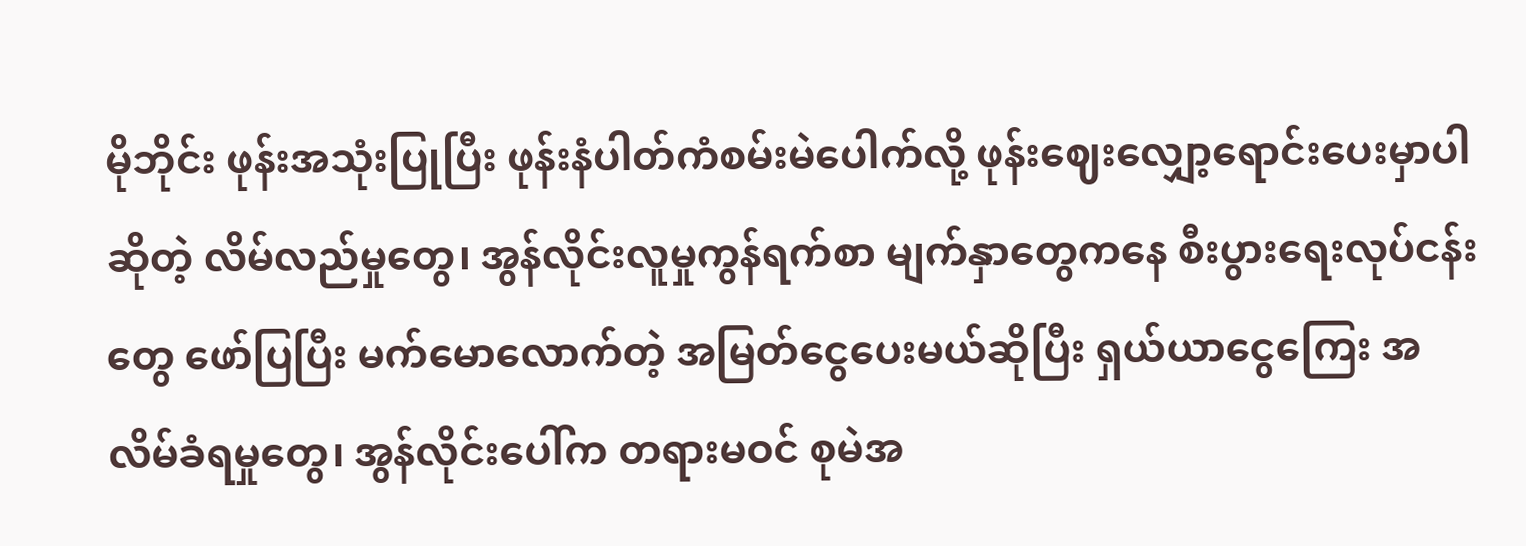မိုဘိုင်း ဖုန်းအသုံးပြုပြီး ဖုန်းနံပါတ်ကံစမ်းမဲပေါက်လို့ ဖုန်းဈေးလျှော့ရောင်းပေးမှာပါဆိုတဲ့ လိမ်လည်မှုတွေ၊ အွန်လိုင်းလူမှုကွန်ရက်စာ မျက်နှာတွေကနေ စီးပွားရေးလုပ်ငန်းတွေ ဖော်ပြပြီး မက်မောလောက်တဲ့ အမြတ်ငွေပေးမယ်ဆိုပြီး ရှယ်ယာငွေကြေး အလိမ်ခံရမှုတွေ၊ အွန်လိုင်းပေါ်က တရားမဝင် စုမဲအ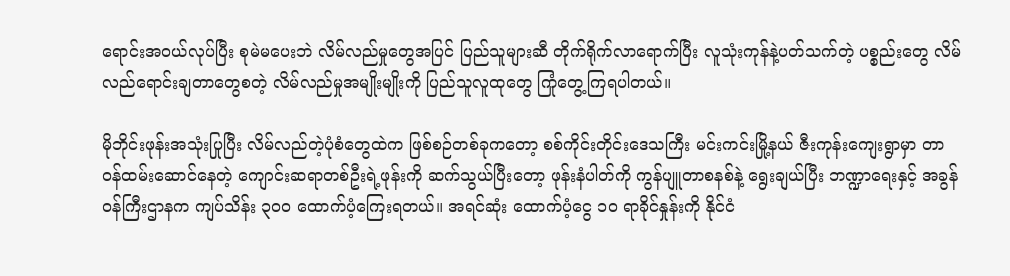ရောင်းအဝယ်လုပ်ပြီး စုမဲမပေးဘဲ လိမ်လည်မှုတွေအပြင် ပြည်သူများဆီ တိုက်ရိုက်လာရောက်ပြီး လူသုံးကုန်နဲ့ပတ်သက်တဲ့ ပစ္စည်းတွေ လိမ်လည်ရောင်းချတာတွေစတဲ့ လိမ်လည်မှုအမျိုးမျိုးကို ပြည်သူလူထုတွေ ကြုံတွေ့ကြရပါတယ်။

မိုဘိုင်းဖုန်းအသုံးပြုပြီး လိမ်လည်တဲ့ပုံစံတွေထဲက ဖြစ်စဉ်တစ်ခုကတော့ စစ်ကိုင်းတိုင်းဒေသကြီး မင်းကင်းမြို့နယ် ဇီးကုန်းကျေးရွာမှာ တာဝန်ထမ်းဆောင်နေတဲ့ ကျောင်းဆရာတစ်ဦးရဲ့ဖုန်းကို ဆက်သွယ်ပြီးတော့ ဖုန်းနံပါတ်ကို ကွန်ပျူတာစနစ်နဲ့ ရွေးချယ်ပြီး ဘဏ္ဍာရေးနှင့် အခွန်ဝန်ကြီးဌာနက ကျပ်သိန်း ၃၀၀ ထောက်ပံ့ကြေးရတယ်။ အရင်ဆုံး ထောက်ပံ့ငွေ ၁၀ ရာခိုင်နှုန်းကို နိုင်ငံ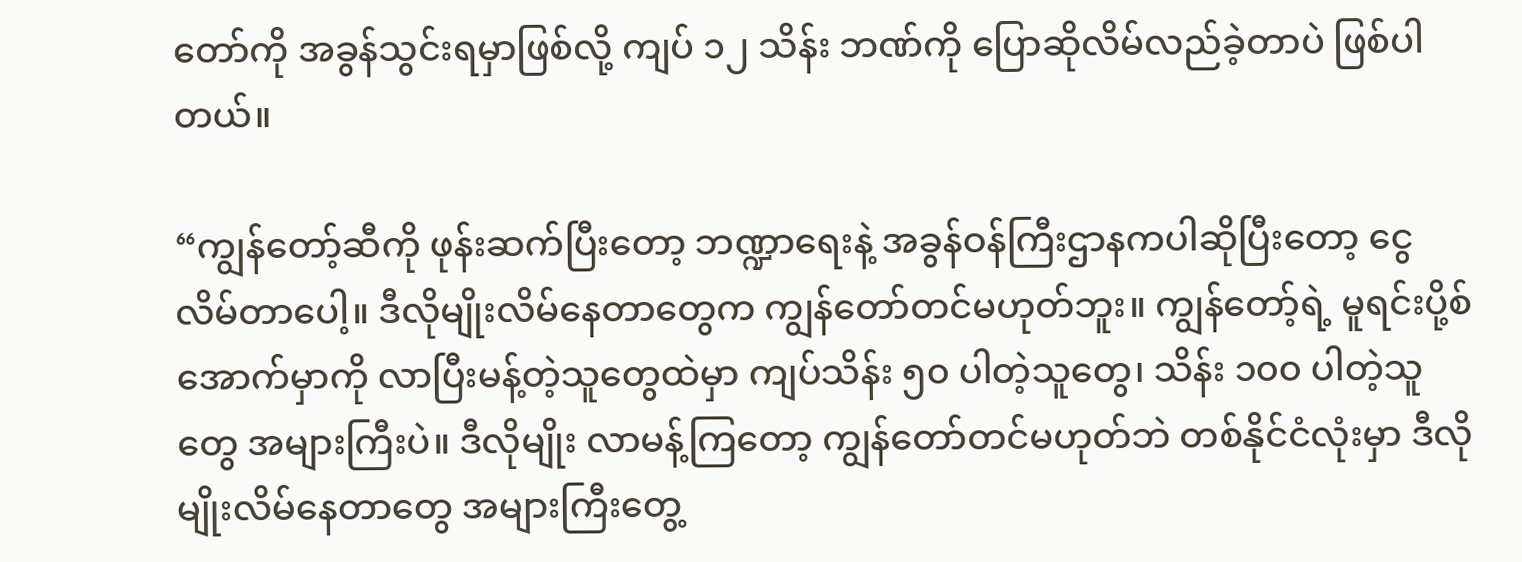တော်ကို အခွန်သွင်းရမှာဖြစ်လို့ ကျပ် ၁၂ သိန်း ဘဏ်ကို ပြောဆိုလိမ်လည်ခဲ့တာပဲ ဖြစ်ပါတယ်။

“ကျွန်တော့်ဆီကို ဖုန်းဆက်ပြီးတော့ ဘဏ္ဍာရေးနဲ့ အခွန်ဝန်ကြီးဌာနကပါဆိုပြီးတော့ ငွေလိမ်တာပေါ့။ ဒီလိုမျိုးလိမ်နေတာတွေက ကျွန်တော်တင်မဟုတ်ဘူး။ ကျွန်တော့်ရဲ့ မူရင်းပို့စ်အောက်မှာကို လာပြီးမန့်တဲ့သူတွေထဲမှာ ကျပ်သိန်း ၅၀ ပါတဲ့သူတွေ၊ သိန်း ၁၀၀ ပါတဲ့သူတွေ အများကြီးပဲ။ ဒီလိုမျိုး လာမန့်ကြတော့ ကျွန်တော်တင်မဟုတ်ဘဲ တစ်နိုင်ငံလုံးမှာ ဒီလိုမျိုးလိမ်နေတာတွေ အများကြီးတွေ့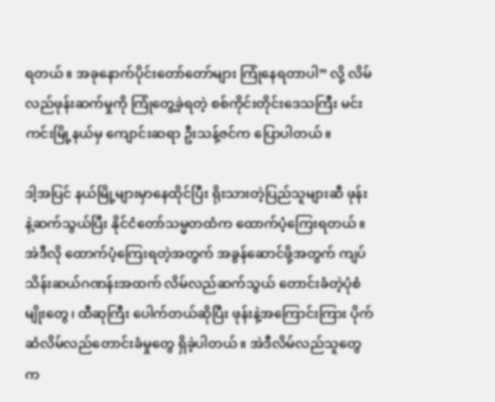ရတယ်။ အခုနောက်ပိုင်းတော်တော်များ ကြုံနေရတာပါ” လို့ လိမ်လည်ဖုန်းဆက်မှုကို ကြုံတွေ့ခဲ့ရတဲ့ စစ်ကိုင်းတိုင်းဒေသကြီး မင်းကင်းမြို့နယ်မှ ကျောင်းဆရာ ဦးသန့်ဇင်က ပြောပါတယ်။

ဒါ့အပြင် နယ်မြို့များမှာနေထိုင်ပြီး ရိုးသားတဲ့ပြည်သူများဆီ ဖုန်းနဲ့ဆက်သွယ်ပြီး နိုင်ငံတော်သမ္မတထံက ထောက်ပံ့ကြေးရတယ်။ အဲဒီလို ထောက်ပံ့ကြေးရတဲ့အတွက် အခွန်ဆောင်ဖို့အတွက် ကျပ်သိန်းဆယ်ဂဏန်းအထက် လိမ်လည်ဆက်သွယ် တောင်းခံတဲ့ပုံစံမျိုးတွေ၊ ထီဆုကြီး ပေါက်တယ်ဆိုပြီး ဖုန်းနဲ့အကြောင်းကြား ပိုက်ဆံလိမ်လည်တောင်းခံမှုတွေ ရှိခဲ့ပါတယ်။ အဲဒီလိမ်လည်သူတွေက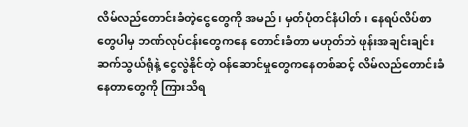လိမ်လည်တောင်းခံတဲ့ငွေတွေကို အမည်၊ မှတ်ပုံတင်နံပါတ်၊ နေရပ်လိပ်စာတွေပါမှ ဘဏ်လုပ်ငန်းတွေကနေ တောင်းခံတာ မဟုတ်ဘဲ ဖုန်းအချင်းချင်း ဆက်သွယ်ရုံနဲ့ ငွေလွဲနိုင်တဲ့ ဝန်ဆောင်မှုတွေကနေတစ်ဆင့် လိမ်လည်တောင်းခံနေတာတွေကို ကြားသိရ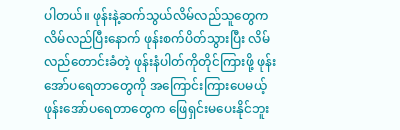ပါတယ်။ ဖုန်းနဲ့ဆက်သွယ်လိမ်လည်သူတွေက လိမ်လည်ပြီးနောက် ဖုန်းစက်ပိတ်သွားပြီး လိမ်လည်တောင်းခံတဲ့ ဖုန်းနံပါတ်ကိုတိုင်ကြားဖို့ ဖုန်းအော်ပရေတာတွေကို အကြောင်းကြားပေမယ့် ဖုန်းအော်ပရေတာတွေက ဖြေရှင်းမပေးနိုင်ဘူး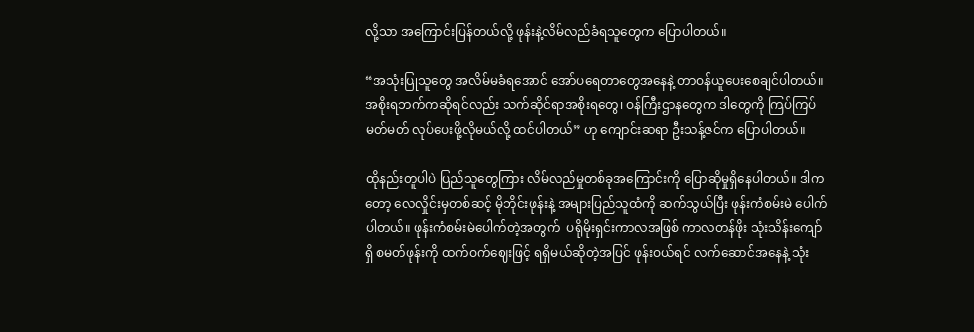လို့သာ အကြောင်းပြန်တယ်လို့ ဖုန်းနဲ့လိမ်လည်ခံရသူတွေက ပြောပါတယ်။

“အသုံးပြုသူတွေ အလိမ်မခံရအောင် အော်ပရေတာတွေအနေနဲ့ တာဝန်ယူပေးစေချင်ပါတယ်။ အစိုးရဘက်ကဆိုရင်လည်း သက်ဆိုင်ရာအစိုးရတွေ၊ ဝန်ကြီးဌာနတွေက ဒါတွေကို ကြပ်ကြပ်မတ်မတ် လုပ်ပေးဖို့လိုမယ်လို့ ထင်ပါတယ်” ဟု ကျောင်းဆရာ ဦးသန့်ဇင်က ပြောပါတယ်။

ထိုနည်းတူပါပဲ ပြည်သူတွေကြား လိမ်လည်မှုတစ်ခုအကြောင်းကို ပြောဆိုမှုရှိနေပါတယ်။ ဒါကတော့ လေလှိုင်းမှတစ်ဆင့် မိုဘိုင်းဖုန်းနဲ့ အများပြည်သူထံကို ဆက်သွယ်ပြီး ဖုန်းကံစမ်းမဲ ပေါက်ပါတယ်။ ဖုန်းကံစမ်းမဲပေါက်တဲ့အတွက်  ပရိုမိုးရှင်းကာလအဖြစ် ကာလတန်ဖိုး သုံးသိန်းကျော်ရှိ စမတ်ဖုန်းကို ထက်ဝက်ဈေးဖြင့် ရရှိမယ်ဆိုတဲ့အပြင် ဖုန်းဝယ်ရင် လက်ဆောင်အနေနဲ့ သုံး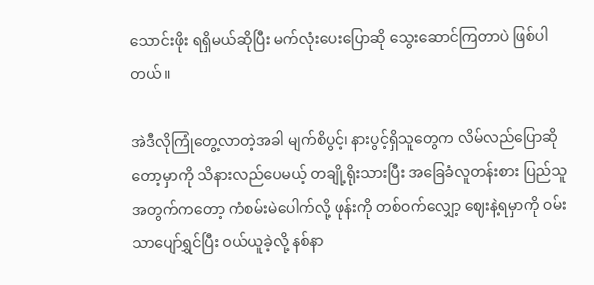သောင်းဖိုး ရရှိမယ်ဆိုပြီး မက်လုံးပေးပြောဆို သွေးဆောင်ကြတာပဲ ဖြစ်ပါတယ်။

အဲဒီလိုကြုံတွေ့လာတဲ့အခါ မျက်စိပွင့်၊ နားပွင့်ရှိသူတွေက လိမ်လည်ပြောဆိုတော့မှာကို သိနားလည်ပေမယ့် တချို့ရိုးသားပြီး အခြေခံလူတန်းစား ပြည်သူအတွက်ကတော့ ကံစမ်းမဲပေါက်လို့ ဖုန်းကို တစ်ဝက်လျှော့ ဈေးနဲ့ရမှာကို ဝမ်းသာပျော်ရွှင်ပြီး ဝယ်ယူခဲ့လို့ နစ်နာ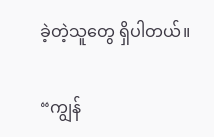ခဲ့တဲ့သူတွေ ရှိပါတယ်။

“ကျွန်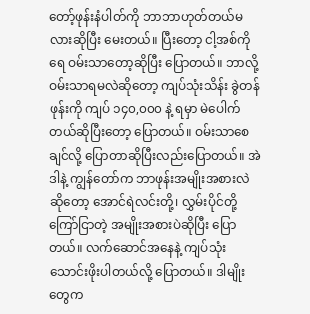တော့်ဖုန်းနံပါတ်ကို ဘာဘာဟုတ်တယ်မလားဆိုပြီး မေးတယ်။ ပြီးတော့ ငါ့အစ်ကိုရေ ဝမ်းသာတော့ဆိုပြီး ပြောတယ်။ ဘာလို့ဝမ်းသာရမလဲဆိုတော့ ကျပ်သုံးသိန်း ခွဲတန်ဖုန်းကို ကျပ် ၁၄၀,၀၀၀ နဲ့ ရမှာ မဲပေါက်တယ်ဆိုပြီးတော့ ပြောတယ်။ ဝမ်းသာစေချင်လို့ ပြောတာဆိုပြီးလည်းပြောတယ်။ အဲဒါနဲ့ ကျွန်တော်က ဘာဖုန်းအမျိုးအစားလဲဆိုတော့ အောင်ရဲလင်းတို့၊ လွှမ်းပိုင်တို့ကြော်ငြာတဲ့ အမျိုးအစားပဲဆိုပြီး ပြောတယ်။ လက်ဆောင်အနေနဲ့ ကျပ်သုံးသောင်းဖိုးပါတယ်လို့ ပြောတယ်။ ဒါမျိုးတွေက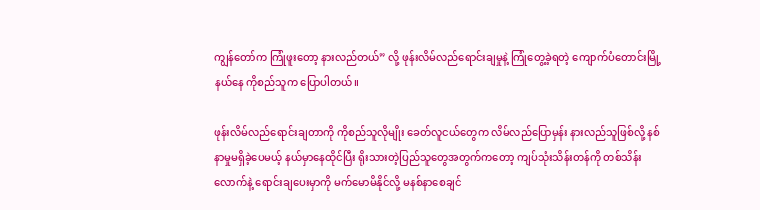ကျွန်တော်က ကြုံဖူးတော့ နားလည်တယ်” လို့ ဖုန်းလိမ်လည်ရောင်းချမှုနဲ့ ကြုံတွေ့ခဲ့ရတဲ့ ကျောက်ပံတောင်းမြို့နယ်နေ ကိုစည်သူက ပြောပါတယ်။

ဖုန်းလိမ်လည်ရောင်းချတာကို ကိုစည်သူလိုမျိုး ခေတ်လူငယ်တွေက လိမ်လည်ပြောမှန်း နားလည်သူဖြစ်လို့ နစ်နာမှုမရှိခဲ့ပေမယ့် နယ်မှာနေထိုင်ပြီး ရိုးသားတဲ့ပြည်သူတွေအတွက်ကတော့ ကျပ်သုံးသိန်းတန်ကို တစ်သိန်းလောက်နဲ့ ရောင်းချပေးမှာကို မက်မောမိနိုင်လို့ မနစ်နာစေချင်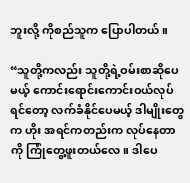ဘူးလို့ ကိုစည်သူက ပြောပါတယ်။

“သူတို့ကလည်း သူတို့ရဲ့ဝမ်းစာဆိုပေမယ့် ကောင်းရောင်းကောင်းဝယ်လုပ်ရင်တော့ လက်ခံနိုင်ပေမယ့် ဒါမျိုးတွေက ဟိုး အရင်ကတည်းက လုပ်နေတာကို ကြုံတွေ့ဖူးတယ်လေ။ ဒါပေ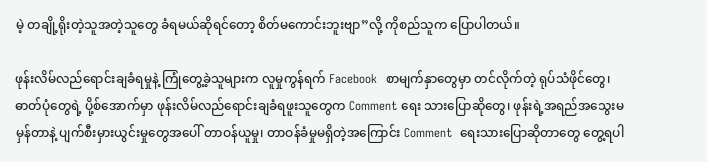မဲ့ တချို့ရိုးတဲ့သူအတဲ့သူတွေ ခံရမယ်ဆိုရင်တော့ စိတ်မကောင်းဘူးဗျာ”လို့ ကိုစည်သူက ပြောပါတယ်။

ဖုန်းလိမ်လည်ရောင်းချခံရမှုနဲ့ ကြုံတွေ့ခဲ့သူများက လူမှုကွန်ရက် Facebook  စာမျက်နှာတွေမှာ တင်လိုက်တဲ့ ရုပ်သံဖိုင်တွေ၊ ဓာတ်ပုံတွေရဲ့ ပို့စ်အောက်မှာ ဖုန်းလိမ်လည်ရောင်းချခံရဖူးသူတွေက Comment ရေး သားပြောဆိုတွေ၊ ဖုန်းရဲ့အရည်အသွေးမမှန်တာနဲ့ ပျက်စီးမှားယွင်းမှုတွေအပေါ် တာဝန်ယူမှု၊ တာဝန်ခံမှုမရှိတဲ့အကြောင်း Comment  ရေးသားပြောဆိုတာတွေ တွေ့ရပါ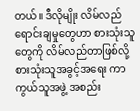တယ်။ ဒီလိုမျိုး လိမ်လည်ရောင်းချမှုတွေဟာ စားသုံးသူတွေကို လိမ်လည်တာဖြစ်လို့ စားသုံးသူအခွင့်အရေး ကာကွယ်သူအဖွဲ့ အစည်း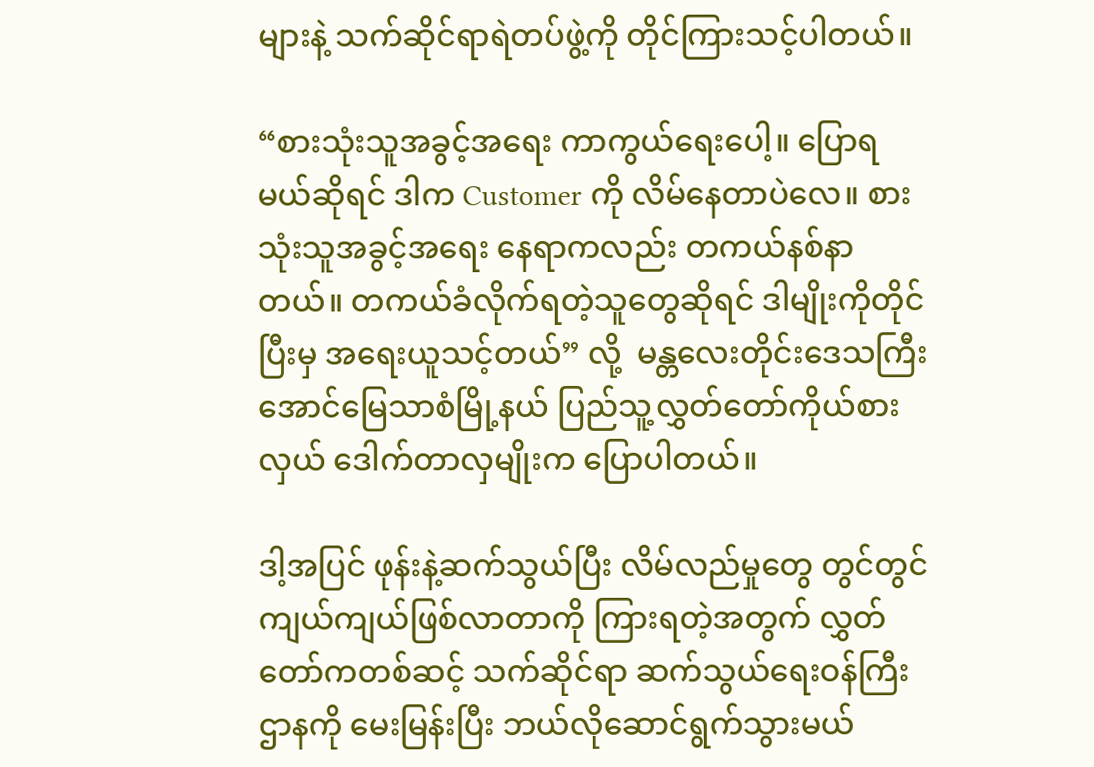များနဲ့ သက်ဆိုင်ရာရဲတပ်ဖွဲ့ကို တိုင်ကြားသင့်ပါတယ်။

“စားသုံးသူအခွင့်အရေး ကာကွယ်ရေးပေါ့။ ပြောရမယ်ဆိုရင် ဒါက Customer ကို လိမ်နေတာပဲလေ။ စားသုံးသူအခွင့်အရေး နေရာကလည်း တကယ်နစ်နာတယ်။ တကယ်ခံလိုက်ရတဲ့သူတွေဆိုရင် ဒါမျိုးကိုတိုင်ပြီးမှ အရေးယူသင့်တယ်” လို့  မန္တလေးတိုင်းဒေသကြီး အောင်မြေသာစံမြို့နယ် ပြည်သူ့လွှတ်တော်ကိုယ်စားလှယ် ဒေါက်တာလှမျိုးက ပြောပါတယ်။

ဒါ့အပြင် ဖုန်းနဲ့ဆက်သွယ်ပြီး လိမ်လည်မှုတွေ တွင်တွင်ကျယ်ကျယ်ဖြစ်လာတာကို ကြားရတဲ့အတွက် လွှတ်တော်ကတစ်ဆင့် သက်ဆိုင်ရာ ဆက်သွယ်ရေးဝန်ကြီးဌာနကို မေးမြန်းပြီး ဘယ်လိုဆောင်ရွက်သွားမယ်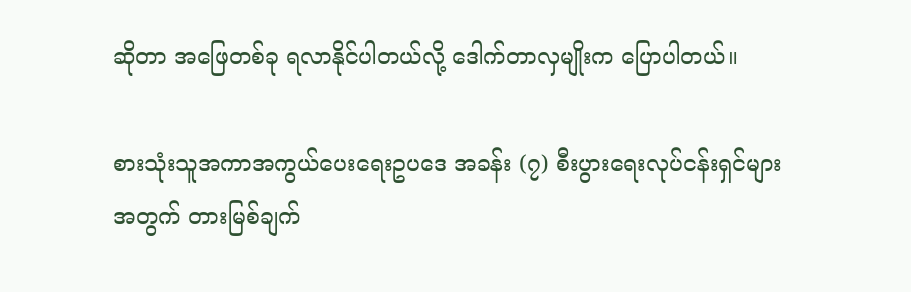ဆိုတာ အဖြေတစ်ခု ရလာနိုင်ပါတယ်လို့ ဒေါက်တာလှမျိုးက ပြောပါတယ်။

စားသုံးသူအကာအကွယ်ပေးရေးဥပဒေ အခန်း (၇) စီးပွားရေးလုပ်ငန်းရှင်များအတွက် တားမြစ်ချက်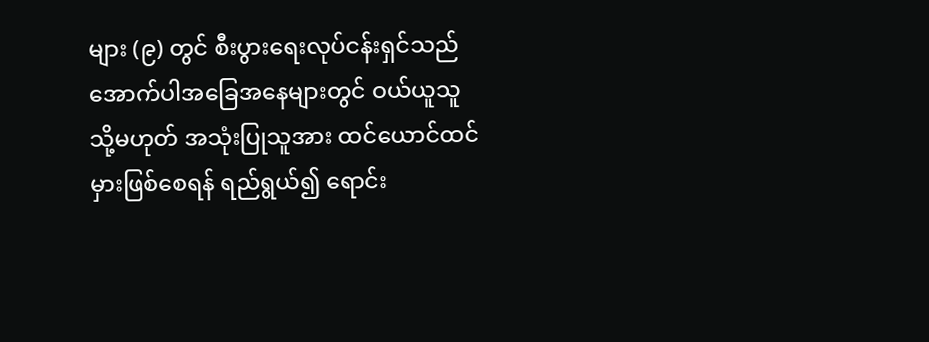များ (၉) တွင် စီးပွားရေးလုပ်ငန်းရှင်သည် အောက်ပါအခြေအနေများတွင် ဝယ်ယူသူ သို့မဟုတ် အသုံးပြုသူအား ထင်ယောင်ထင်မှားဖြစ်စေရန် ရည်ရွယ်၍ ရောင်း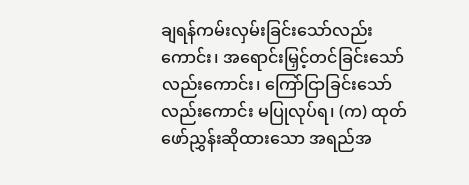ချရန်ကမ်းလှမ်းခြင်းသော်လည်းကောင်း၊ အရောင်းမြှင့်တင်ခြင်းသော်လည်းကောင်း၊ ကြော်ငြာခြင်းသော်လည်းကောင်း မပြုလုပ်ရ၊ (က) ထုတ်ဖော်ညွှန်းဆိုထားသော အရည်အ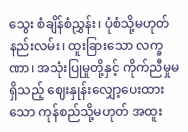သွေး စံချိန်စံညွှန်း၊ ပုံစံသို့မဟုတ် နည်းလမ်း၊ ထူးခြားသော လက္ခဏာ၊ အသုံးပြုမှုတို့နှင့် ကိုက်ညီမှုမရှိသည့် ဈေးနှုန်းလျှော့ပေးထားသော ကုန်စည်သို့မဟုတ် အထူး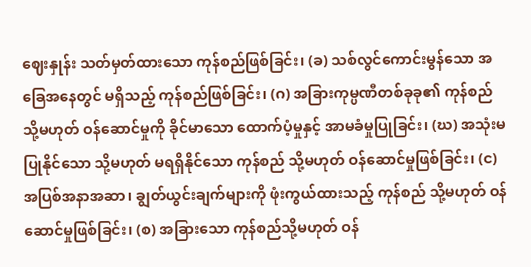ဈေးနှုန်း သတ်မှတ်ထားသော ကုန်စည်ဖြစ်ခြင်း၊ (ခ) သစ်လွင်ကောင်းမွန်သော အခြေအနေတွင် မရှိသည့် ကုန်စည်ဖြစ်ခြင်း၊ (ဂ) အခြားကုမ္ပဏီတစ်ခုခု၏ ကုန်စည် သို့မဟုတ် ဝန်ဆောင်မှုကို ခိုင်မာသော ထောက်ပံ့မှုနှင့် အာမခံမှုပြုခြင်း၊ (ဃ) အသုံးမပြုနိုင်သော သို့မဟုတ် မရရှိနိုင်သော ကုန်စည် သို့မဟုတ် ဝန်ဆောင်မှုဖြစ်ခြင်း၊ (င) အပြစ်အနာအဆာ၊ ချွတ်ယွင်းချက်များကို ဖုံးကွယ်ထားသည့် ကုန်စည် သို့မဟုတ် ဝန်ဆောင်မှုဖြစ်ခြင်း၊ (စ) အခြားသော ကုန်စည်သို့မဟုတ် ဝန်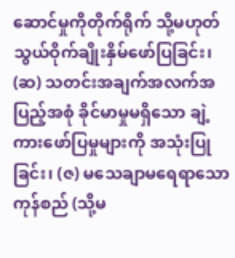ဆောင်မှုကိုတိုက်ရိုက် သို့မဟုတ် သွယ်ဝိုက်ချိုးနှိမ်ဖော်ပြခြင်း၊ (ဆ) သတင်းအချက်အလက်အပြည့်အစုံ ခိုင်မာမှုမရှိသော ချဲ့ကားဖော်ပြမှုများကို အသုံးပြုခြင်း၊ (ဇ) မသေချာမရေရာသော ကုန်စည် (သို့မ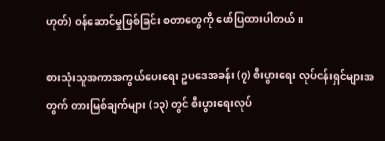ဟုတ်) ဝန်ဆောင်မှုဖြစ်ခြင်း စတာတွေကို ဖော်ပြထားပါတယ်။

စားသုံးသူအကာအကွယ်ပေးရေး ဥပဒေအခန်း (၇) စီးပွားရေး လုပ်ငန်းရှင်များအတွက် တားမြစ်ချက်များ (၁၃) တွင် စီးပွားရေးလုပ်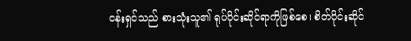ငန်းရှင်သည် စားသုံးသူ၏ ရုပ်ပိုင်းဆိုင်ရာကိုဖြစ်စေ၊ စိတ်ပိုင်းဆိုင်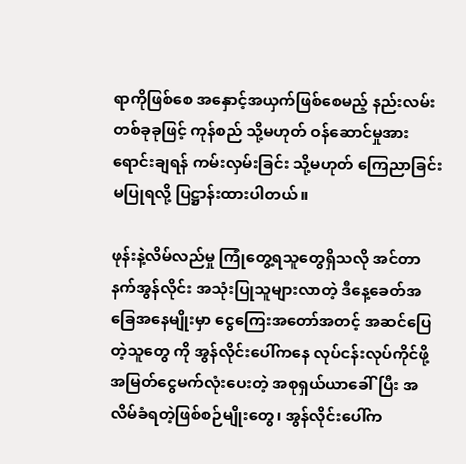ရာကိုဖြစ်စေ အနှောင့်အယှက်ဖြစ်စေမည့် နည်းလမ်းတစ်ခုခုဖြင့် ကုန်စည် သို့မဟုတ် ဝန်ဆောင်မှုအား ရောင်းချရန် ကမ်းလှမ်းခြင်း သို့မဟုတ် ကြေညာခြင်းမပြုရလို့ ပြဋ္ဌာန်းထားပါတယ်။

ဖုန်းနဲ့လိမ်လည်မှု ကြုံတွေ့ရသူတွေရှိသလို အင်တာနက်အွန်လိုင်း အသုံးပြုသူများလာတဲ့ ဒီနေ့ခေတ်အခြေအနေမျိုးမှာ ငွေကြေးအတော်အတင့် အဆင်ပြေတဲ့သူတွေ ကို အွန်လိုင်းပေါ်ကနေ လုပ်ငန်းလုပ်ကိုင်ဖို့ အမြတ်ငွေမက်လုံးပေးတဲ့ အစုရှယ်ယာခေါ်ပြီး အလိမ်ခံရတဲ့ဖြစ်စဉ်မျိုးတွေ၊ အွန်လိုင်းပေါ်က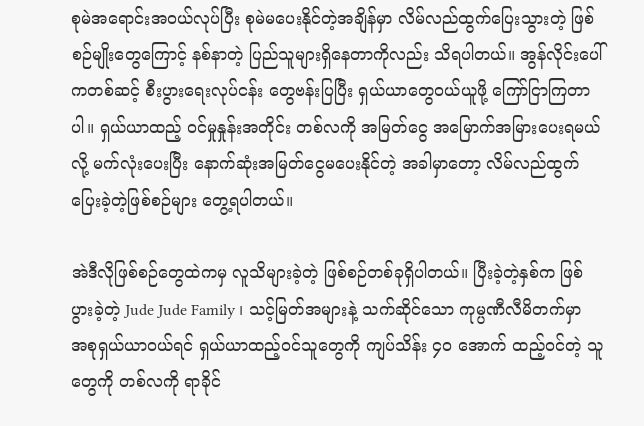စုမဲအရောင်းအဝယ်လုပ်ပြီး စုမဲမပေးနိုင်တဲ့အချိန်မှာ လိမ်လည်ထွက်ပြေးသွားတဲ့ ဖြစ်စဉ်မျိုးတွေကြောင့် နစ်နာတဲ့ ပြည်သူများရှိနေတာကိုလည်း သိရပါတယ်။ အွန်လိုင်းပေါ်ကတစ်ဆင့် စီးပွားရေးလုပ်ငန်း တွေဗန်းပြပြီး ရှယ်ယာတွေဝယ်ယူဖို့ ကြော်ငြာကြတာပါ။ ရှယ်ယာထည့် ဝင်မှုနှုန်းအတိုင်း တစ်လကို အမြတ်ငွေ အမြောက်အမြားပေးရမယ်လို့ မက်လုံးပေးပြီး နောက်ဆုံးအမြတ်ငွေမပေးနိုင်တဲ့ အခါမှာတော့ လိမ်လည်ထွက်ပြေးခဲ့တဲ့ဖြစ်စဉ်များ တွေ့ရပါတယ်။

အဲဒီလိုဖြစ်စဉ်တွေထဲကမှ လူသိများခဲ့တဲ့ ဖြစ်စဉ်တစ်ခုရှိပါတယ်။ ပြီးခဲ့တဲ့နှစ်က ဖြစ်ပွားခဲ့တဲ့ Jude Jude Family ၊ သင့်မြတ်အများနဲ့ သက်ဆိုင်သော ကုမ္ပဏီလီမိတက်မှာ အစုရှယ်ယာဝယ်ရင် ရှယ်ယာထည့်ဝင်သူတွေကို ကျပ်သိန်း ၄၀ အောက် ထည့်ဝင်တဲ့ သူတွေကို တစ်လကို ရာခိုင်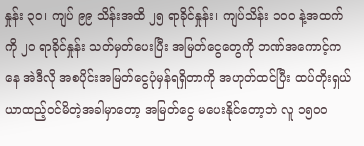နှုန်း ၃၀၊ ကျပ် ၉၉ သိန်းအထိ ၂၅ ရာခိုင်နှုန်း၊ ကျပ်သိန်း ၁၀၀ နဲ့အထက်ကို ၂၀ ရာခိုင်နှုန်း သတ်မှတ်ပေးပြီး အမြတ်ငွေတွေကို ဘဏ်အကောင့်ကနေ အဲဒီလို အစပိုင်းအမြတ်ငွေပုံမှန်ရရှိတာကို အဟုတ်ထင်ပြီး ထပ်တိုးရှယ်ယာထည့်ဝင်မိတဲ့အခါမှာတော့ အမြတ်ငွေ မပေးနိုင်တော့ဘဲ လူ ၁၅၀၀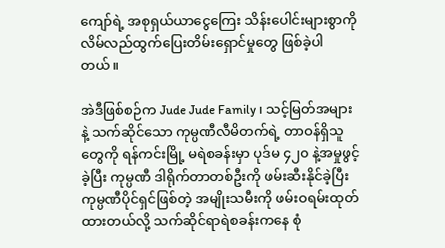ကျော်ရဲ့ အစုရှယ်ယာငွေကြေး သိန်းပေါင်းများစွာကို လိမ်လည်ထွက်ပြေးတိမ်းရှောင်မှုတွေ ဖြစ်ခဲ့ပါတယ်။

အဲဒီဖြစ်စဉ်က Jude Jude Family ၊ သင့်မြတ်အများနဲ့ သက်ဆိုင်သော ကုမ္ပဏီလီမိတက်ရဲ့ တာဝန်ရှိသူတွေကို ရန်ကင်းမြို့ မရဲစခန်းမှာ ပုဒ်မ ၄၂၀ နဲ့အမှုဖွင့်ခဲ့ပြီး ကုမ္ပဏီ ဒါရိုက်တာတစ်ဦးကို ဖမ်းဆီးနိုင်ခဲ့ပြီး ကုမ္ပဏီပိုင်ရှင်ဖြစ်တဲ့ အမျိုးသမီးကို ဖမ်းဝရမ်းထုတ်ထားတယ်လို့ သက်ဆိုင်ရာရဲစခန်းကနေ စုံ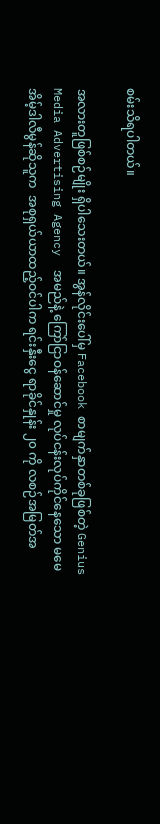စမ်းသိရပါတယ်။

အလားတူဖြစ်စဉ်မျိုး ရှိပါသေးတယ်။ အွန်လိုင်းပေါ်မှ Facebook စာမျက်နှာတစ်ခုဖြစ်တဲ့ Genius Media Advertising Agency  အမည်နဲ့ ကြော်ငြာဝန်ဆောင်မှု လုပ်ငန်းလုပ်ကိုင်နေသော မမေအိမ့်ဒါလီမွန်ဆိုသူက  အစုရှယ်ယာထည့်ဝင်ပါက ရင်းနှီးငွေ ရာခိုင်နှုန်း ၂၀ ကို လစဉ်အမြတ်အ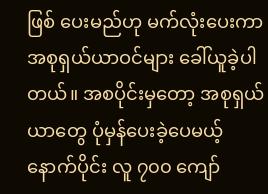ဖြစ် ပေးမည်ဟု မက်လုံးပေးကာ အစုရှယ်ယာဝင်များ ခေါ်ယူခဲ့ပါတယ်။ အစပိုင်းမှတော့ အစုရှယ်ယာတွေ ပုံမှန်ပေးခဲ့ပေမယ့် နောက်ပိုင်း လူ ၇၀၀ ကျော်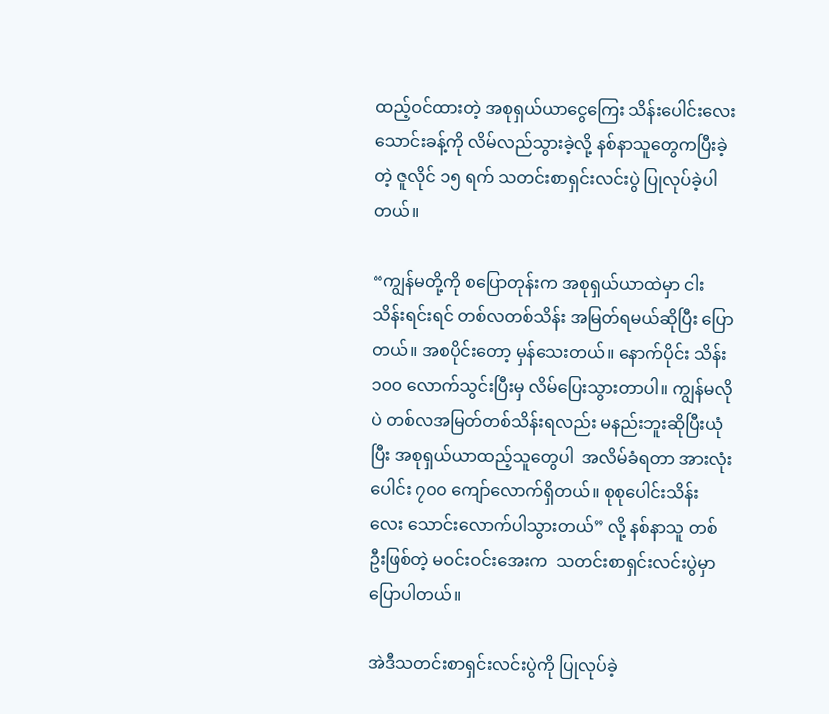ထည့်ဝင်ထားတဲ့ အစုရှယ်ယာငွေကြေး သိန်းပေါင်းလေးသောင်းခန့်ကို လိမ်လည်သွားခဲ့လို့ နစ်နာသူတွေကပြီးခဲ့တဲ့ ဇူလိုင် ၁၅ ရက် သတင်းစာရှင်းလင်းပွဲ ပြုလုပ်ခဲ့ပါတယ်။

“ကျွန်မတို့ကို စပြောတုန်းက အစုရှယ်ယာထဲမှာ ငါးသိန်းရင်းရင် တစ်လတစ်သိန်း အမြတ်ရမယ်ဆိုပြီး ပြောတယ်။ အစပိုင်းတော့ မှန်သေးတယ်။ နောက်ပိုင်း သိန်း ၁၀၀ လောက်သွင်းပြီးမှ လိမ်ပြေးသွားတာပါ။ ကျွန်မလိုပဲ တစ်လအမြတ်တစ်သိန်းရလည်း မနည်းဘူးဆိုပြီးယုံပြီး အစုရှယ်ယာထည့်သူတွေပါ  အလိမ်ခံရတာ အားလုံးပေါင်း ၇၀၀ ကျော်လောက်ရှိတယ်။ စုစုပေါင်းသိန်းလေး သောင်းလောက်ပါသွားတယ်” လို့ နစ်နာသူ တစ်ဦးဖြစ်တဲ့ မဝင်းဝင်းအေးက  သတင်းစာရှင်းလင်းပွဲမှာ ပြောပါတယ်။

အဲဒီသတင်းစာရှင်းလင်းပွဲကို ပြုလုပ်ခဲ့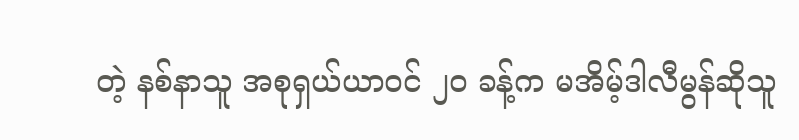တဲ့ နစ်နာသူ အစုရှယ်ယာဝင် ၂၀ ခန့်က မအိမ့်ဒါလီမွန်ဆိုသူ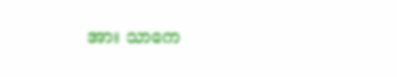အား သာကေ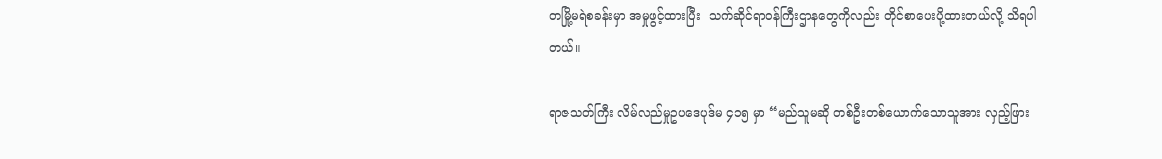တမြို့မရဲစခန်းမှာ အမှုဖွင့်ထားပြီး  သက်ဆိုင်ရာဝန်ကြီးဌာနတွေကိုလည်း တိုင်စာပေးပို့ထားတယ်လို့ သိရပါတယ်။

ရာဇသတ်ကြီး လိမ်လည်မှုဥပဒေပုဒ်မ ၄၁၅ မှာ “မည်သူမဆို တစ်ဦးတစ်ယောက်သောသူအား လှည့်ဖြား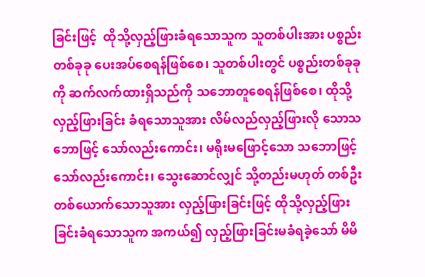ခြင်းဖြင့်  ထိုသို့လှည့်ဖြားခံရသောသူက သူတစ်ပါးအား ပစ္စည်းတစ်ခုခု ပေးအပ်စေရန်ဖြစ်စေ၊ သူတစ်ပါးတွင် ပစ္စည်းတစ်ခုခုကို ဆက်လက်ထားရှိသည်ကို သဘောတူစေရန်ဖြစ်စေ၊ ထိုသို့လှည့်ဖြားခြင်း ခံရသောသူအား လိမ်လည်လှည့်ဖြားလို သောသဘောဖြင့် သော်လည်းကောင်း၊ မရိုးမဖြောင့်သော သဘောဖြင့်သော်လည်းကောင်း၊ သွေးဆောင်လျှင် သို့တည်းမဟုတ် တစ်ဦးတစ်ယောက်သောသူအား လှည့်ဖြားခြင်းဖြင့် ထိုသို့လှည့်ဖြားခြင်းခံရသောသူက အကယ်၍ လှည့်ဖြားခြင်းမခံရခဲ့သော် မိမိ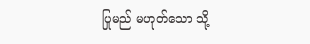ပြုမည် မဟုတ်သော သို့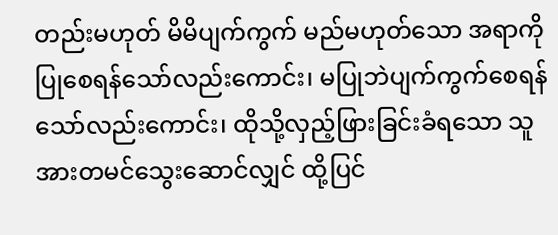တည်းမဟုတ် မိမိပျက်ကွက် မည်မဟုတ်သော အရာကိုပြုစေရန်သော်လည်းကောင်း၊ မပြုဘဲပျက်ကွက်စေရန်သော်လည်းကောင်း၊ ထိုသို့လှည့်ဖြားခြင်းခံရသော သူအားတမင်သွေးဆောင်လျှင် ထို့ပြင်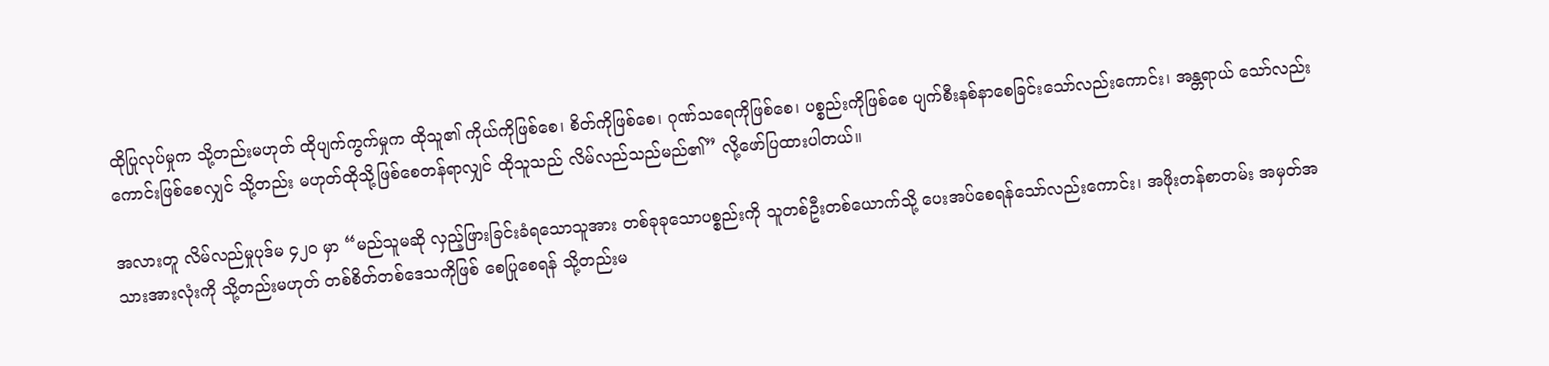ထိုပြုလုပ်မှုက သို့တည်းမဟုတ် ထိုပျက်ကွက်မှုက ထိုသူ၏ ကိုယ်ကိုဖြစ်စေ၊ စိတ်ကိုဖြစ်စေ၊ ဂုဏ်သရေကိုဖြစ်စေ၊ ပစ္စည်းကိုဖြစ်စေ ပျက်စီးနစ်နာစေခြင်းသော်လည်းကောင်း၊ အန္တရာယ် သော်လည်းကောင်းဖြစ်စေလျှင် သို့တည်း မဟုတ်ထိုသို့ဖြစ်စေတန်ရာလျှင် ထိုသူသည် လိမ်လည်သည်မည်၏” လို့ဖော်ပြထားပါတယ်။

အလားတူ လိမ်လည်မှုပုဒ်မ ၄၂၀ မှာ “မည်သူမဆို လှည့်ဖြားခြင်းခံရသောသူအား တစ်ခုခုသောပစ္စည်းကို သူတစ်ဦးတစ်ယောက်သို့ ပေးအပ်စေရန်သော်လည်းကောင်း၊ အဖိုးတန်စာတမ်း အမှတ်အသားအားလုံးကို သို့တည်းမဟုတ် တစ်စိတ်တစ်ဒေသကိုဖြစ် စေပြုစေရန် သို့တည်းမ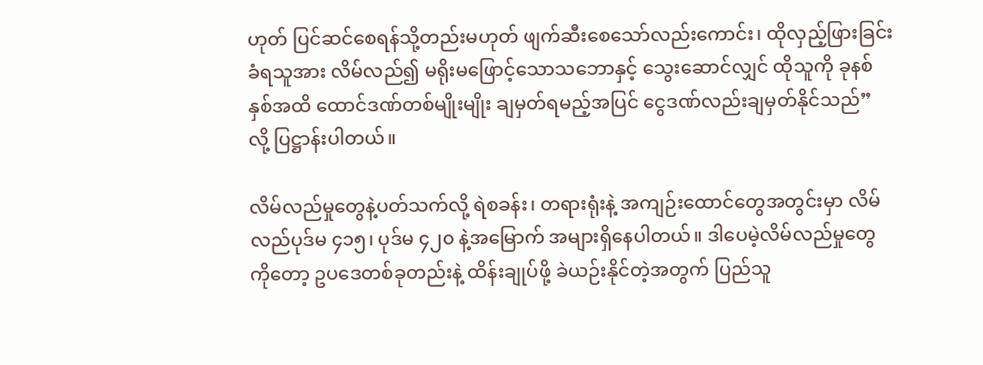ဟုတ် ပြင်ဆင်စေရန်သို့တည်းမဟုတ် ဖျက်ဆီးစေသော်လည်းကောင်း၊ ထိုလှည့်ဖြားခြင်းခံရသူအား လိမ်လည်၍ မရိုးမဖြောင့်သောသဘောနှင့် သွေးဆောင်လျှင် ထိုသူကို ခုနစ်နှစ်အထိ ထောင်ဒဏ်တစ်မျိုးမျိုး ချမှတ်ရမည့်အပြင် ငွေဒဏ်လည်းချမှတ်နိုင်သည်” လို့ ပြဋ္ဌာန်းပါတယ်။

လိမ်လည်မှုတွေနဲ့ပတ်သက်လို့ ရဲစခန်း၊ တရားရုံးနဲ့ အကျဉ်းထောင်တွေအတွင်းမှာ လိမ်လည်ပုဒ်မ ၄၁၅၊ ပုဒ်မ ၄၂၀ နဲ့အမြောက် အများရှိနေပါတယ်။ ဒါပေမဲ့လိမ်လည်မှုတွေကိုတော့ ဥပဒေတစ်ခုတည်းနဲ့ ထိန်းချုပ်ဖို့ ခဲယဉ်းနိုင်တဲ့အတွက် ပြည်သူ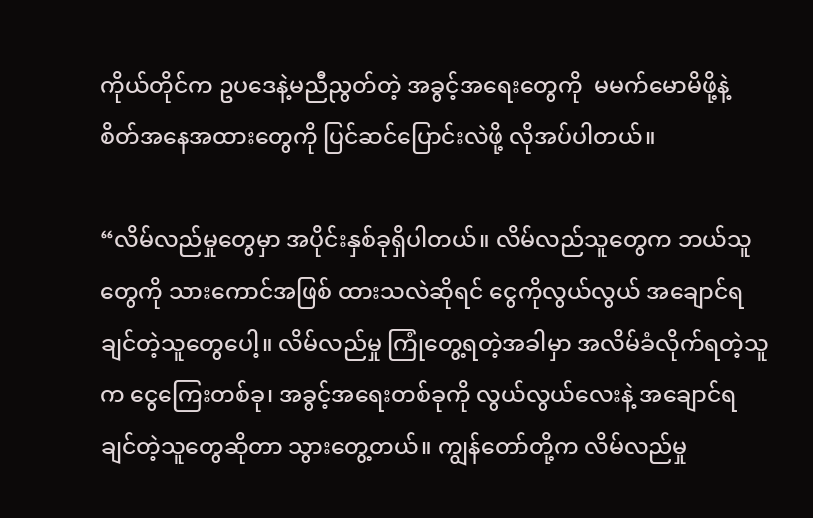ကိုယ်တိုင်က ဥပဒေနဲ့မညီညွတ်တဲ့ အခွင့်အရေးတွေကို  မမက်မောမိဖို့နဲ့ စိတ်အနေအထားတွေကို ပြင်ဆင်ပြောင်းလဲဖို့ လိုအပ်ပါတယ်။

“လိမ်လည်မှုတွေမှာ အပိုင်းနှစ်ခုရှိပါတယ်။ လိမ်လည်သူတွေက ဘယ်သူတွေကို သားကောင်အဖြစ် ထားသလဲဆိုရင် ငွေကိုလွယ်လွယ် အချောင်ရချင်တဲ့သူတွေပေါ့။ လိမ်လည်မှု ကြုံတွေ့ရတဲ့အခါမှာ အလိမ်ခံလိုက်ရတဲ့သူက ငွေကြေးတစ်ခု၊ အခွင့်အရေးတစ်ခုကို လွယ်လွယ်လေးနဲ့ အချောင်ရချင်တဲ့သူတွေဆိုတာ သွားတွေ့တယ်။ ကျွန်တော်တို့က လိမ်လည်မှု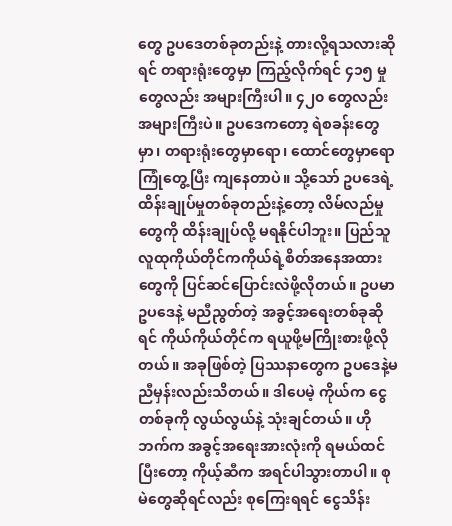တွေ ဥပဒေတစ်ခုတည်းနဲ့ တားလို့ရသလားဆိုရင် တရားရုံးတွေမှာ ကြည့်လိုက်ရင် ၄၁၅ မှုတွေလည်း အများကြီးပါ။ ၄၂၀ တွေလည်း အများကြီးပဲ။ ဥပဒေကတော့ ရဲစခန်းတွေမှာ၊ တရားရုံးတွေမှာရော၊ ထောင်တွေမှာရော ကြုံတွေ့ပြီး ကျနေတာပဲ။ သို့သော် ဥပဒေရဲ့ထိန်းချုပ်မှုတစ်ခုတည်းနဲ့တော့ လိမ်လည်မှုတွေကို ထိန်းချုပ်လို့ မရနိုင်ပါဘူး။ ပြည်သူလူထုကိုယ်တိုင်ကကိုယ်ရဲ့စိတ်အနေအထားတွေကို ပြင်ဆင်ပြောင်းလဲဖို့လိုတယ်။ ဥပမာ ဥပဒေနဲ့ မညီညွတ်တဲ့ အခွင့်အရေးတစ်ခုဆိုရင် ကိုယ်ကိုယ်တိုင်က ရယူဖို့မကြိုးစားဖို့လိုတယ်။ အခုဖြစ်တဲ့ ပြဿနာတွေက ဥပဒေနဲ့မညီမှန်းလည်းသိတယ်။ ဒါပေမဲ့ ကိုယ်က ငွေတစ်ခုကို လွယ်လွယ်နဲ့ သုံးချင်တယ်။ ဟိုဘက်က အခွင့်အရေးအားလုံးကို ရမယ်ထင်ပြီးတော့ ကိုယ့်ဆီက အရင်ပါသွားတာပါ။ စုမဲတွေဆိုရင်လည်း စုကြေးရရင် ငွေသိန်း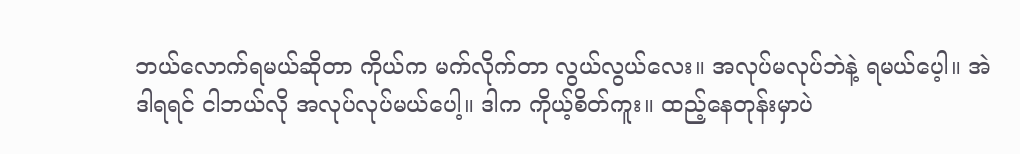ဘယ်လောက်ရမယ်ဆိုတာ ကိုယ်က မက်လိုက်တာ လွယ်လွယ်လေး။ အလုပ်မလုပ်ဘဲနဲ့ ရမယ်ပေ့ါ။ အဲဒါရရင် ငါဘယ်လို အလုပ်လုပ်မယ်ပေါ့။ ဒါက ကိုယ့်စိတ်ကူး။ ထည့်နေတုန်းမှာပဲ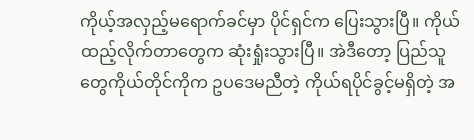ကိုယ့်အလှည့်မရောက်ခင်မှာ ပိုင်ရှင်က ပြေးသွားပြီ။ ကိုယ်ထည့်လိုက်တာတွေက ဆုံးရှုံးသွားပြီ။ အဲဒီတော့ ပြည်သူတွေကိုယ်တိုင်ကိုက ဥပဒေမညီတဲ့ ကိုယ်ရပိုင်ခွင့်မရှိတဲ့ အ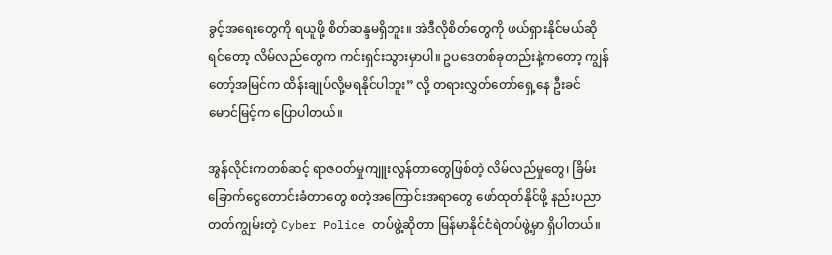ခွင့်အရေးတွေကို ရယူဖို့ စိတ်ဆန္ဒမရှိဘူး။ အဲဒီလိုစိတ်တွေကို ဖယ်ရှားနိုင်မယ်ဆိုရင်တော့ လိမ်လည်တွေက ကင်းရှင်းသွားမှာပါ။ ဥပဒေတစ်ခုတည်းနဲ့ကတော့ ကျွန်တော့်အမြင်က ထိန်းချုပ်လို့မရနိုင်ပါဘူး” လို့ တရားလွှတ်တော်ရှေ့နေ ဦးခင်မောင်မြင့်က ပြောပါတယ်။

အွန်လိုင်းကတစ်ဆင့် ရာဇဝတ်မှုကျူးလွန်တာတွေဖြစ်တဲ့ လိမ်လည်မှုတွေ၊ ခြိမ်းခြောက်ငွေတောင်းခံတာတွေ စတဲ့အကြောင်းအရာတွေ ဖော်ထုတ်နိုင်ဖို့ နည်းပညာတတ်ကျွမ်းတဲ့ Cyber Police တပ်ဖွဲ့ဆိုတာ မြန်မာနိုင်ငံရဲတပ်ဖွဲ့မှာ ရှိပါတယ်။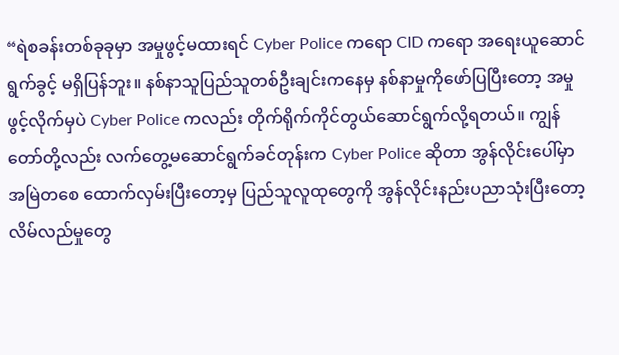“ရဲစခန်းတစ်ခုခုမှာ အမှုဖွင့်မထားရင် Cyber Police ကရော CID ကရော အရေးယူဆောင်ရွက်ခွင့် မရှိပြန်ဘူး။ နစ်နာသူပြည်သူတစ်ဦးချင်းကနေမှ နစ်နာမှုကိုဖော်ပြပြီးတော့ အမှုဖွင့်လိုက်မှပဲ Cyber Police ကလည်း တိုက်ရိုက်ကိုင်တွယ်ဆောင်ရွက်လို့ရတယ်။ ကျွန်တော်တို့လည်း လက်တွေ့မဆောင်ရွက်ခင်တုန်းက Cyber Police ဆိုတာ အွန်လိုင်းပေါ်မှာ အမြဲတစေ ထောက်လှမ်းပြီးတော့မှ ပြည်သူလူထုတွေကို အွန်လိုင်းနည်းပညာသုံးပြီးတော့ လိမ်လည်မှုတွေ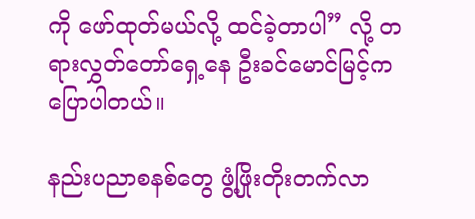ကို ဖော်ထုတ်မယ်လို့ ထင်ခဲ့တာပါ” လို့ တရားလွှတ်တော်ရှေ့နေ ဦးခင်မောင်မြင့်က ပြောပါတယ်။

နည်းပညာစနစ်တွေ ဖွံ့ဖြိုးတိုးတက်လာ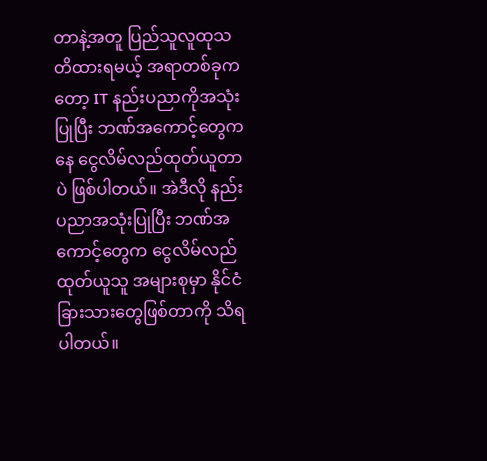တာနဲ့အတူ ပြည်သူလူထုသတိထားရမယ့် အရာတစ်ခုကတော့ IT နည်းပညာကိုအသုံးပြုပြီး ဘဏ်အကောင့်တွေကနေ ငွေလိမ်လည်ထုတ်ယူတာပဲ ဖြစ်ပါတယ်။ အဲဒီလို နည်းပညာအသုံးပြုပြီး ဘဏ်အကောင့်တွေက ငွေလိမ်လည်ထုတ်ယူသူ အများစုမှာ နိုင်ငံခြားသားတွေဖြစ်တာကို သိရပါတယ်။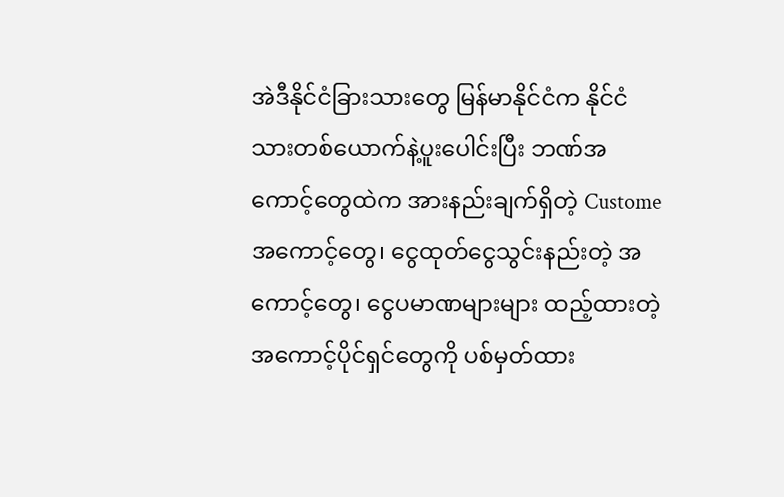အဲဒီနိုင်ငံခြားသားတွေ မြန်မာနိုင်ငံက နိုင်ငံသားတစ်ယောက်နဲ့ပူးပေါင်းပြီး ဘဏ်အကောင့်တွေထဲက အားနည်းချက်ရှိတဲ့ Custome အကောင့်တွေ၊ ငွေထုတ်ငွေသွင်းနည်းတဲ့ အကောင့်တွေ၊ ငွေပမာဏများများ ထည့်ထားတဲ့ အကောင့်ပိုင်ရှင်တွေကို ပစ်မှတ်ထား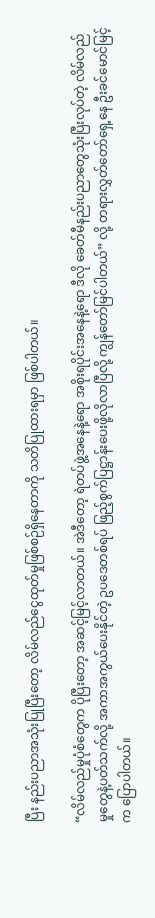ပြီး နည်းပညာအသုံးပြုပြီးတော့ လိမ်လည်ငွေထုတ်မှုဖြစ်စဉ်ရှိနေတာကို သတိပြုထားရမှာ ဖြစ်ပါတယ်။

“လိမ်လည်မှုပုံစံတွေက ပိုပြီးတော့ အဆင့်မြင့်လာတယ်။ အဲဒီတော့ ရဲတပ်ဖွဲ့အနေနဲ့ရော အစိုးရပိုင်းအနေနဲ့ရော ဒီလို ခေတ်မီနည်းပညာတွေသုံးပြီးလုပ်တဲ့ လိမ်လည်မှုတွေနဲ့ပတ်သက်လို့ အကာအကွယ်ပေးနိုင်တဲ့ ဥပဒေတစ်ရပ် ဖြည့်စွက်ပြဋ္ဌာန်းပေးဖို့လိုလာပြီလို့ ကျွန်တော်မြင်ပါတယ်” လို့ တရားလွှတ်တော်ရှေ့နေ ဦးခင်မောင်မြင့်က ပြောပါတယ်။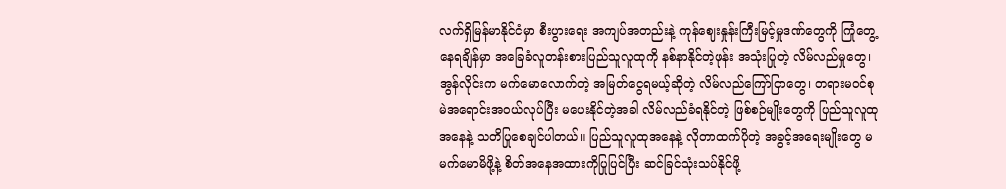လက်ရှိမြန်မာနိုင်ငံမှာ စီးပွားရေး အကျပ်အတည်းနဲ့ ကုန်ဈေးနှုန်းကြီးမြင့်မှုဒဏ်တွေကို ကြုံတွေ့နေရချိန်မှာ အခြေခံလူတန်းစားပြည်သူလူထုကို နစ်နာနိုင်တဲ့ဖုန်း အသုံးပြုတဲ့ လိမ်လည်မှုတွေ၊ အွန်လိုင်းက မက်မောလောက်တဲ့ အမြတ်ငွေရမယ့်ဆိုတဲ့ လိမ်လည်ကြော်ငြာတွေ၊ တရားမဝင်စု မဲအရောင်းအဝယ်လုပ်ပြီး မပေးနိုင်တဲ့အခါ လိမ်လည်ခံရနိုင်တဲ့ ဖြစ်စဉ်မျိုးတွေကို ပြည်သူလူထုအနေနဲ့ သတိပြုစေချင်ပါတယ်။ ပြည်သူလူထုအနေနဲ့ လိုတာထက်ပိုတဲ့ အခွင့်အရေးမျိုးတွေ မမက်မောမိဖို့နဲ့ စိတ်အနေအထားကိုပြုပြင်ပြီး ဆင်ခြင်သုံးသပ်နိုင်ဖို့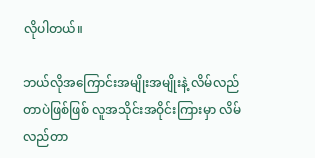လိုပါတယ်။

ဘယ်လိုအကြောင်းအမျိုးအမျိုးနဲ့ လိမ်လည်တာပဲဖြစ်ဖြစ် လူအသိုင်းအဝိုင်းကြားမှာ လိမ်လည်တာ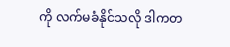ကို လက်မခံနိုင်သလို ဒါကတ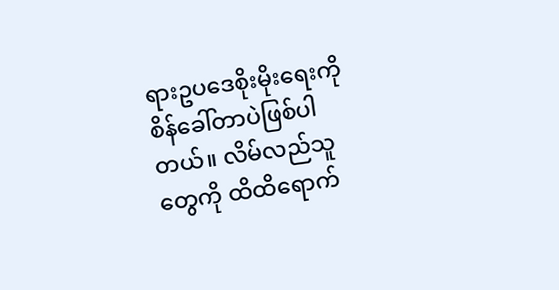ရားဥပဒေစိုးမိုးရေးကို စိန်ခေါ်တာပဲဖြစ်ပါတယ်။ လိမ်လည်သူတွေကို ထိထိရောက်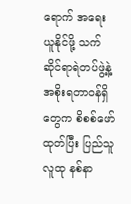ရောက် အရေးယူနိုင်ဖို့ သက်ဆိုင်ရာရဲတပ်ဖွဲ့နဲ့ အစိုးရတာဝန်ရှိတွေက စိစစ်ဖော်ထုတ်ပြီး ပြည်သူလူထု နစ်နာ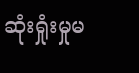ဆုံးရှုံးမှုမ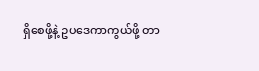ရှိစေဖို့နဲ့ ဥပဒေကာကွယ်ဖို့ တာ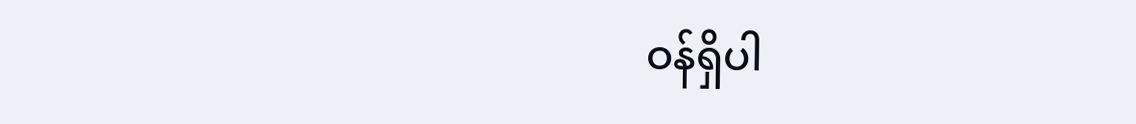ဝန်ရှိပါ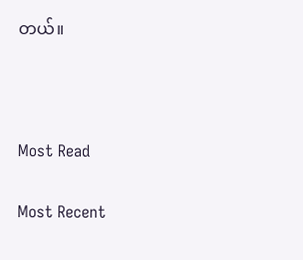တယ်။



Most Read

Most Recent